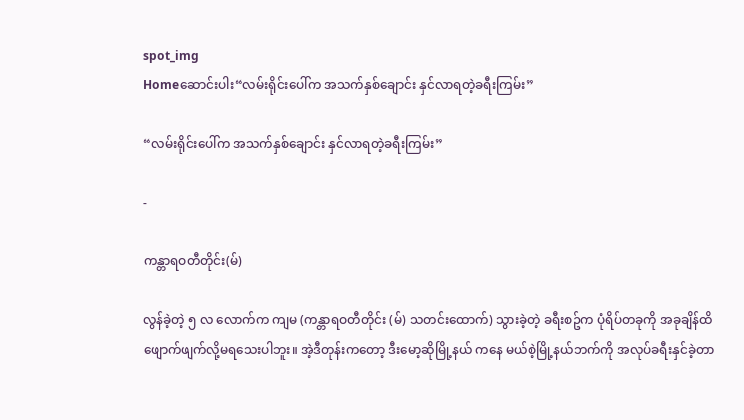spot_img
Homeဆောင်းပါး“လမ်းရိုင်းပေါ်က အသက်နှစ်ချောင်း နှင်လာရတဲ့ခရီးကြမ်း”

“လမ်းရိုင်းပေါ်က အသက်နှစ်ချောင်း နှင်လာရတဲ့ခရီးကြမ်း”

-

ကန္တာရဝတီတိုင်း(မ်)

လွန်ခဲ့တဲ့ ၅ လ လောက်က ကျမ (ကန္တာရဝတီတိုင်း (မ်) သတင်းထောက်) သွားခဲ့တဲ့ ခရီးစဥ်က ပုံရိပ်တခုကို အခုချိန်ထိ ဖျောက်ဖျက်လို့မရသေးပါဘူး။ အဲ့ဒီတုန်းကတော့ ဒီးမော့ဆိုမြို့နယ် ကနေ မယ်စဲ့မြို့နယ်ဘက်ကို အလုပ်ခရီးနှင်ခဲ့တာ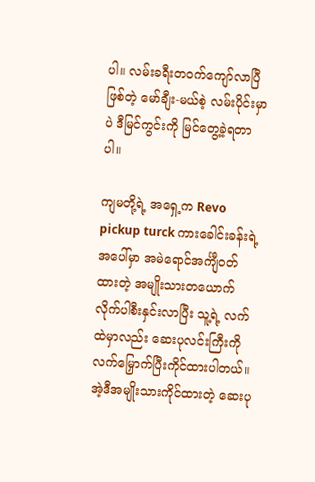ပါ။ လမ်းခရီးတဝက်ကျော်လာပြီဖြစ်တဲ့ မော်ချီး-မယ်စဲ့ လမ်းပိုင်းမှာပဲ ဒီမြင်ကွင်းကို မြင်တွေ့ခဲ့ရတာပါ။

ကျမတို့ရဲ့ အရှေ့က Revo pickup turck ကားခေါင်းခန်းရဲ့ အပေါ်မှာ အမဲရောင်အင်္ကျီဝတ်ထားတဲ့ အမျိုးသားတယောက်လိုက်ပါစီးနှင်းလာပြီး သူ့ရဲ့ လက်ထဲမှာလည်း ဆေးပုလင်းကြီးကို လက်မြှောက်ပြီးကိုင်ထားပါတယ်။ အဲ့ဒီအမျိုးသားကိုင်ထားတဲ့ ဆေးပု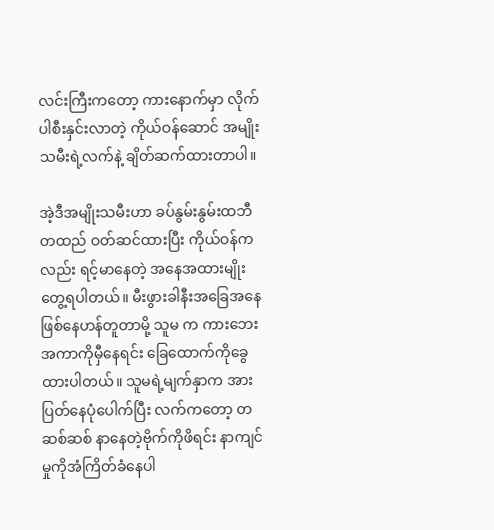လင်းကြီးကတော့ ကားနောက်မှာ လိုက်ပါစီးနှင်းလာတဲ့ ကိုယ်ဝန်ဆောင် အမျိုးသမီးရဲ့လက်နဲ့ ချိတ်ဆက်ထားတာပါ။

အဲ့ဒီအမျိုးသမီးဟာ ခပ်နွမ်းနွမ်းထဘီတထည် ဝတ်ဆင်ထားပြီး ကိုယ်ဝန်ကလည်း ရင့်မာနေတဲ့ အနေအထားမျိုး တွေ့ရပါတယ်။ မီးဖွားခါနီးအခြေအနေ ဖြစ်နေဟန်တူတာမို့ သူမ က ကားဘေးအကာကိုမှီနေရင်း ခြေထောက်ကိုခွေထားပါတယ်။ သူမရဲ့မျက်နှာက အားပြတ်နေပုံပေါက်ပြီး လက်ကတော့ တဆစ်ဆစ် နာနေတဲ့ဗိုက်ကိုဖိရင်း နာကျင်မှုကိုအံကြိတ်ခံနေပါ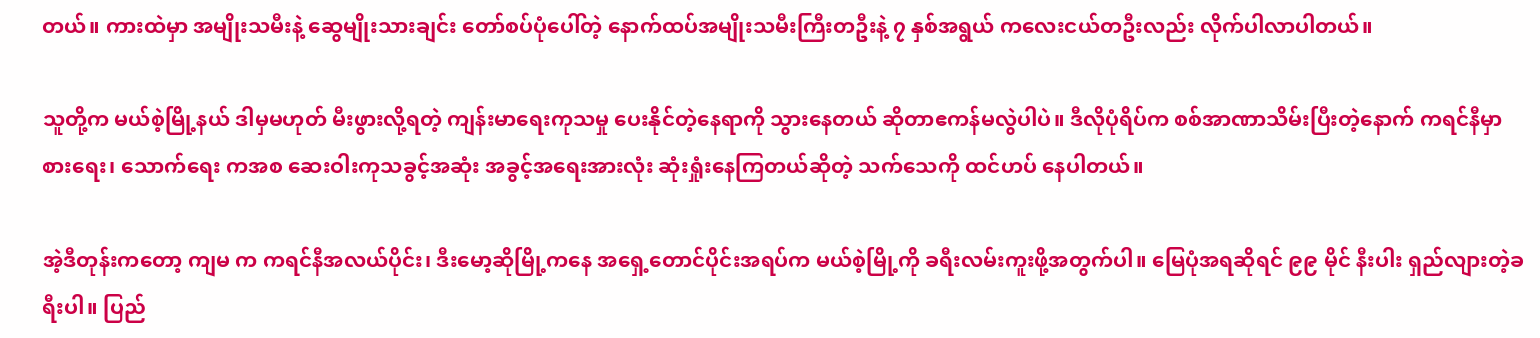တယ်။ ကားထဲမှာ အမျိုးသမီးနဲ့ ဆွေမျိုးသားချင်း တော်စပ်ပုံပေါ်တဲ့ နောက်ထပ်အမျိုးသမီးကြီးတဦးနဲ့ ၇ နှစ်အရွယ် ကလေးငယ်တဦးလည်း လိုက်ပါလာပါတယ်။

သူတို့က မယ်စဲ့မြို့နယ် ဒါမှမဟုတ် မီးဖွားလို့ရတဲ့ ကျန်းမာရေးကုသမှု ပေးနိုင်တဲ့နေရာကို သွားနေတယ် ဆိုတာဧကန်မလွဲပါပဲ။ ဒီလိုပုံရိပ်က စစ်အာဏာသိမ်းပြီးတဲ့နောက် ကရင်နီမှာ စားရေး၊ သောက်ရေး ကအစ ဆေးဝါးကုသခွင့်အဆုံး အခွင့်အရေးအားလုံး ဆုံးရှုံးနေကြတယ်ဆိုတဲ့ သက်သေကို ထင်ဟပ် နေပါတယ်။

အဲ့ဒီတုန်းကတော့ ကျမ က ကရင်နီအလယ်ပိုင်း၊ ဒီး‌မော့ဆိုမြို့ကနေ အရှေ့တောင်ပိုင်းအရပ်က မယ်စဲ့မြို့ကို ခရီးလမ်းကူးဖို့အတွက်ပါ။ မြေပုံအရဆိုရင် ၉၉ မိုင် နီးပါး ရှည်လျားတဲ့ခရီးပါ။ ပြည်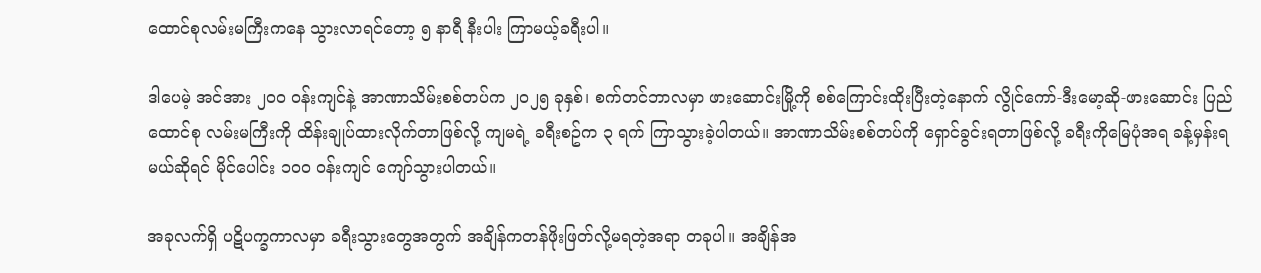ထောင်စုလမ်းမကြီးကနေ သွားလာရင်တော့ ၅ နာရီ နီးပါး ကြာမယ့်ခရီးပါ။

ဒါပေမဲ့ အင်အား ၂၀၀ ဝန်းကျင်နဲ့ အာဏာသိမ်းစစ်တပ်က ၂၀၂၅ ခုနှစ်၊ စက်တင်ဘာလမှာ ဖားဆောင်းမြို့ကို စစ်ကြောင်းထိုးပြီးတဲ့နောက် လွိုင်ကော်-ဒီးမော့ဆို-ဖားဆောင်း ပြည်ထောင်စု လမ်းမကြီးကို ထိန်းချုပ်ထားလိုက်တာဖြစ်လို့ ကျမရဲ့ ခရီးစဥ်က ၃ ရက် ကြာသွားခဲ့ပါတယ်။ အာဏာသိမ်းစစ်တပ်ကို ရှောင်ခွင်းရတာဖြစ်လို့ ခရီးကိုမြေပုံအရ ခန့်မှန်းရမယ်ဆိုရင် မိုင်ပေါင်း ၁၀၀ ဝန်းကျင် ကျော်သွားပါတယ်။

အခုလက်ရှိ ပဋိပက္ခကာလမှာ ခရီးသွားတွေအတွက် အချိန်ကတန်ဖိုးဖြတ်လို့မရတဲ့အရာ တခုပါ။ အချိန်အ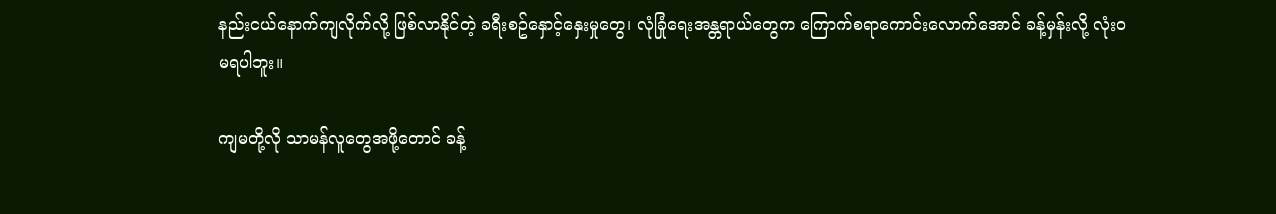နည်းငယ်နောက်ကျလိုက်လို့ ဖြစ်လာနိုင်တဲ့ ခရီးစဥ်နှောင့်နှေးမှုတွေ၊ လုံခြုံရေးအန္တရာယ်တွေက ကြောက်စရာကောင်းလောက်အောင် ခန့်မှန်းလို့ လုံးဝမရပါဘူး။

ကျမတို့လို သာမန်လူတွေအဖို့တောင် ခန့်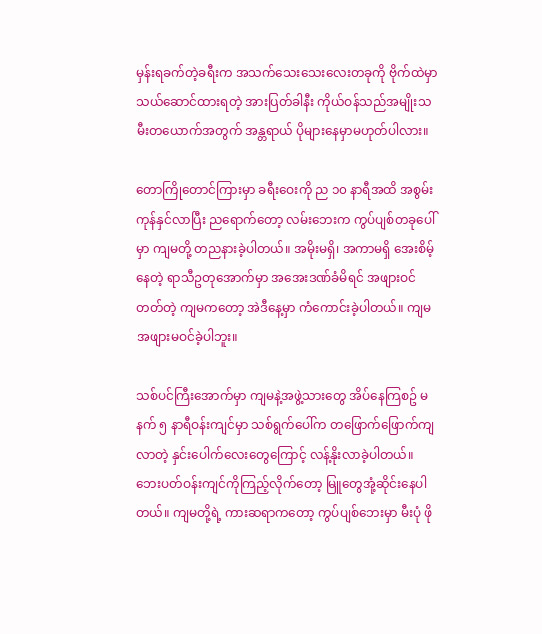မှန်းရခက်တဲ့ခရီးက အသက်သေးသေးလေးတခုကို ဗိုက်ထဲမှာ သယ်ဆောင်ထားရတဲ့ အားပြတ်ခါနီး ကိုယ်ဝန်သည်အမျိုးသမီးတယောက်အတွက် အန္တရာယ် ပိုများနေမှာမဟုတ်ပါလား။

တောကြိုတောင်ကြားမှာ ခရီးဝေးကို ည ၁၀ နာရီအထိ အစွမ်းကုန်နှင်လာပြီး ညရောက်တော့ လမ်းဘေးက ကွပ်ပျစ်တခုပေါ်မှာ ကျမတို့ တညနားခဲ့ပါတယ်။ အမိုးမရှိ၊ အကာမရှိ အေးစိမ့်နေတဲ့ ရာသီဥတုအောက်မှာ အအေးဒဏ်ခံမိရင် အဖျားဝင်တတ်တဲ့ ကျမကတော့ အဲဒီနေ့မှာ ကံကောင်းခဲ့ပါတယ်။ ကျမ အဖျားမဝင်ခဲ့ပါဘူး။

သစ်ပင်ကြီးအောက်မှာ ကျမနဲ့အဖွဲ့သားတွေ အိပ်နေကြစဥ် မနက် ၅ နာရီ‌ဝန်းကျင်မှာ သစ်ရွက်ပေါ်က တဖြောက်ဖြောက်ကျလာတဲ့ နှင်း‌ပေါက်လေးတွေကြောင့် လန့်နိုးလာခဲ့ပါတယ်။ ဘေးပတ်ဝန်းကျင်ကိုကြည့်လိုက်တော့ မြူတွေအုံ့ဆိုင်းနေပါတယ်။ ကျမတို့ရဲ့ ကားဆရာကတော့ ကွပ်ပျစ်ဘေးမှာ မီးပုံ ဖို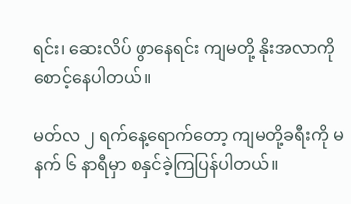ရင်း၊ ဆေးလိပ် ဖွာနေရင်း ကျမတို့ နိုးအလာကိုစောင့်နေပါတယ်။

မတ်လ ၂ ရက်နေ့ရောက်တော့ ကျမတို့ခရီးကို မနက် ၆ နာရီမှာ စနှင်ခဲ့ကြပြန်ပါတယ်။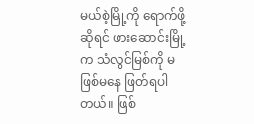မယ်စဲ့မြို့ကို ရောက်ဖို့ဆိုရင် ဖားဆောင်းမြို့က သံလွင်မြစ်ကို မဖြစ်မနေ ဖြတ်ရပါတယ်။ ဖြစ်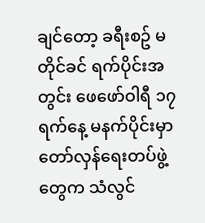ချင်တော့ ခရီးစဥ် မတိုင်ခင် ရက်ပိုင်းအတွင်း ဖေဖော်ဝါရီ ၁၇ ရက်နေ့ မနက်ပိုင်းမှာ တော်လှန်ရေးတပ်ဖွဲ့တွေက သံလွင်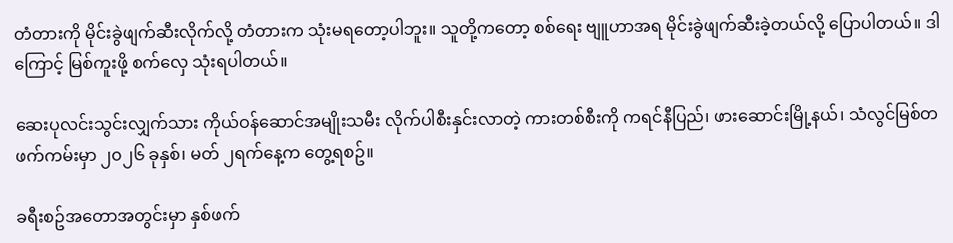တံတားကို မိုင်းခွဲဖျက်ဆီးလိုက်လို့ တံတားက သုံးမရတော့ပါဘူး။ သူတို့ကတော့ စစ်ရေး ဗျူဟာအရ မိုင်းခွဲဖျက်ဆီးခဲ့တယ်လို့ ပြောပါတယ်။ ဒါကြောင့် မြစ်ကူးဖို့ စက်လှေ သုံးရပါတယ်။

ဆေးပုလင်းသွင်းလျှက်သား ကိုယ်ဝန်ဆောင်အမျိုးသမီး လိုက်ပါစီးနှင်းလာတဲ့ ကားတစ်စီးကို ကရင်နီပြည်၊ ဖားဆောင်းမြို့နယ်၊ သံလွင်မြစ်တဖက်ကမ်းမှာ ၂၀၂၆ ခုနှစ်၊ မတ် ၂ရက်နေ့က တွေ့ရစဥ်။

ခရီးစဥ်အတောအတွင်းမှာ နှစ်ဖက်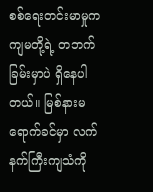စစ်ရေးတင်းမာမှုက ကျမတို့ရဲ့ တဘက်ခြမ်းမှာပဲ ရှိနေပါတယ်။ မြစ်နားမရောက်ခင်မှာ လက်နက်ကြီးကျသံကို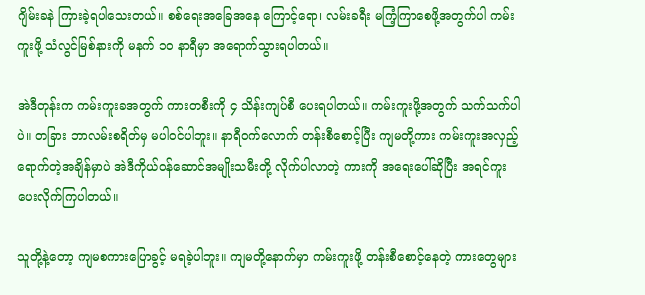ဂျိမ်းခနဲ ကြားခဲ့ရပါသေးတယ်။ စစ်ရေးအခြေအနေ ကြောင့်ရော၊ လမ်းခရီး မကြံ့ကြာစေဖို့အတွက်ပါ ကမ်းကူးဖို့ သံလွင်မြစ်နားကို မနက် ၁၀ နာရီမှာ အရောက်သွားရပါတယ်။

အဲဒီတုန်းက ကမ်းကူးခအတွက် ကားတစီးကို ၄ သိန်းကျပ်စီ ပေးရပါတယ်။ ကမ်းကူးဖို့အတွက် သက်သက်ပါပဲ။ တခြား ဘာလမ်းစရိတ်မှ မပါဝင်ပါဘူး။ နာရီဝက်လောက် တန်းစီစောင့်ပြီး ကျမတို့ကား ကမ်းကူးအလှည့်ရောက်တဲ့အချိန်မှာပဲ အဲဒီကိုယ်ဝန်ဆောင်အမျိုးသမီးတို့ လိုက်ပါလာတဲ့ ကားကို အရေးပေါ်ဆိုပြီး အရင်ကူးပေးလိုက်ကြပါတယ်။

သူတို့နဲ့တော့ ကျမစကားပြောခွင့် မရခဲ့ပါဘူး။ ကျမတို့နောက်မှာ ကမ်းကူးဖို့ တန်းစီစောင့်နေတဲ့ ကားတွေများ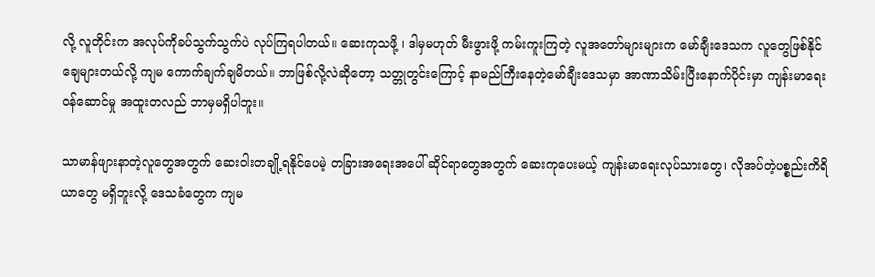လို့ လူတိုင်းက အလုပ်ကိုခပ်သွက်သွက်ပဲ လုပ်ကြရပါတယ်။ ဆေးကုသဖို့ ၊ ဒါမှမဟုတ် မီးဖွားဖို့ ကမ်းကူးကြတဲ့ လူအတော်များများက မော်ချီးဒေသက လူတွေဖြစ်နိုင်ချေများတယ်လို့ ကျမ ကောက်ချက်ချမိတယ်။ ဘာဖြစ်လို့လဲဆိုတော့ သတ္တုတွင်းကြောင့် နာမည်ကြီးနေတဲ့မော်ချီးဒေသမှာ အာဏာသိမ်းပြီးနောက်ပိုင်းမှာ ကျန်းမာရေးဝန်ဆောင်မှု အထူးတလည် ဘာမှမရှိပါဘူး။

သာမာန်ဖျားနာတဲ့လူတွေအတွက် ဆေးဝါးတချို့ရနိုင်ပေမဲ့ တခြားအရေးအပေါ် ဆိုင်ရာတွေအတွက် ဆေးကုပေးမယ့် ကျန်းမာရေးလုပ်သားတွေ၊ လိုအပ်တဲ့ပစ္စည်းကိရိယာတွေ မရှိဘူးလို့ ဒေသခံတွေက ကျမ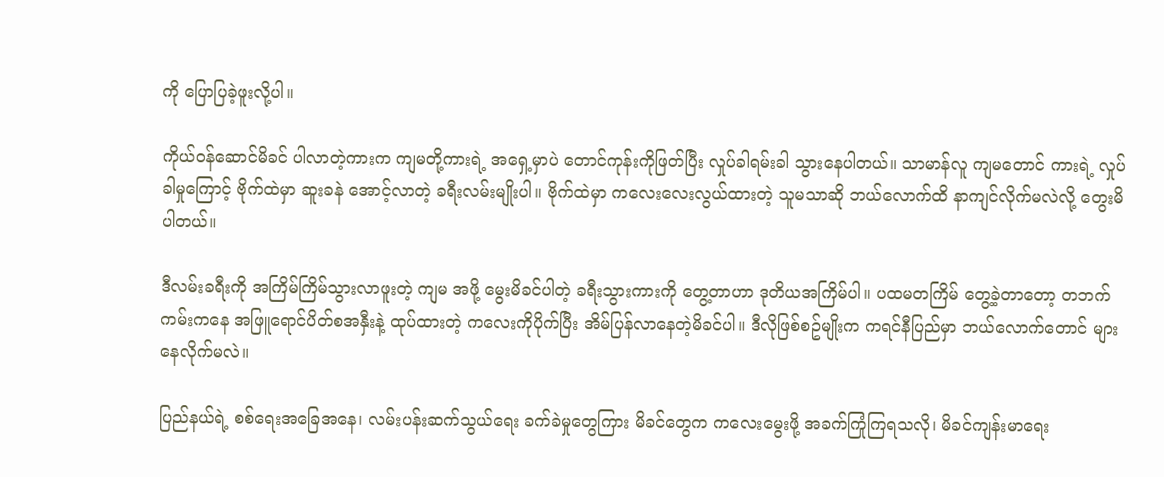ကို ပြောပြခဲ့ဖူးလို့ပါ။

ကိုယ်ဝန်ဆောင်မိခင် ပါလာတဲ့ကားက ကျမတို့ကားရဲ့ အရှေ့မှာပဲ တောင်ကုန်းကိုဖြတ်ပြီး လှုပ်ခါရမ်းခါ သွားနေပါတယ်။ သာမာန်လူ ကျမတောင် ကားရဲ့ လှုပ်ခါမှုကြောင့် ဗိုက်ထဲမှာ ဆူးခနဲ အောင့်လာတဲ့ ခရီးလမ်းမျိုးပါ။ ဗိုက်ထဲမှာ ကလေးလေးလွယ်ထားတဲ့ သူမသာဆို ဘယ်လောက်ထိ နာကျင်လိုက်မလဲလို့ တွေးမိပါတယ်။

ဒီလမ်းခရီးကို အကြိမ်ကြိမ်သွားလာဖူးတဲ့ ကျမ အဖို့ မွေးမိခင်ပါတဲ့ ခရီးသွားကားကို တွေ့တာဟာ ဒုတိယအကြိမ်ပါ။ ပထမတကြိမ် တွေ့ခဲ့တာတော့ တဘက်ကမ်းကနေ အဖြူရောင်ပိတ်စအနှီးနဲ့ ထုပ်ထားတဲ့ ကလေးကိုပိုက်ပြီး အိမ်ပြန်လာနေတဲ့မိခင်ပါ။ ဒီလိုဖြစ်စဥ်မျိုးက ကရင်နီပြည်မှာ ဘယ်လောက်တောင် များနေလိုက်မလဲ။

ပြည်နယ်ရဲ့ စစ်ရေးအခြေအနေ၊ လမ်းပန်းဆက်သွယ်ရေး ခက်ခဲမှုတွေကြား မိခင်တွေက ကလေးမွေးဖို့ အခက်ကြုံကြရသလို၊ မိခင်ကျန်းမာရေး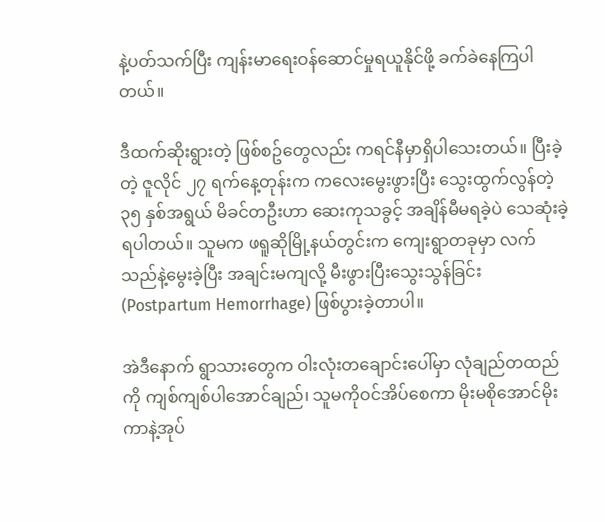နဲ့ပတ်သက်ပြီး ကျန်းမာရေးဝန်ဆောင်မှုရယူနိုင်ဖို့ ခက်ခဲနေကြပါတယ်။

ဒီထက်ဆိုးရွားတဲ့ ဖြစ်စဥ်တွေလည်း ကရင်နီမှာရှိပါသေးတယ်။ ပြီးခဲ့တဲ့ ဇူလိုင် ၂၇ ရက်နေ့တုန်းက ကလေးမွေးဖွားပြီး သွေးထွက်လွန်တဲ့ ၃၅ နှစ်အရွယ် မိခင်တဦးဟာ ဆေးကုသခွင့် အချိန်မီမရခဲ့ပဲ သေဆုံးခဲ့ရပါတယ်။ သူမက‌ ဖရူဆိုမြို့နယ်တွင်းက ကျေးရွာတခုမှာ လက်သည်နဲ့မွေးခဲ့ပြီး အချင်းမကျ‌လို့ မီးဖွားပြီးသွေးသွန်ခြင်း (Postpartum Hemorrhage) ဖြစ်ပွားခဲ့တာပါ။

အဲဒီနောက် ရွာသားတွေက ဝါးလုံးတချောင်းပေါ်မှာ လုံချည်တထည်ကို ကျစ်ကျစ်ပါအောင်ချည်၊ သူမကိုဝင်အိပ်စေကာ မိုးမစိုအောင်မိုးကာနဲ့အုပ်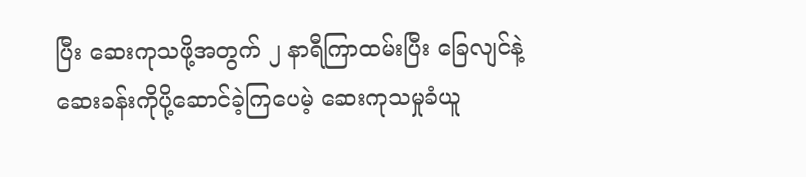ပြီး ဆေးကုသဖို့အတွက် ၂ နာရီကြာထမ်းပြီး ခြေလျင်နဲ့‌ ဆေးခန်းကိုပို့ဆောင်ခဲ့ကြပေမဲ့ ဆေးကုသမှုခံယူ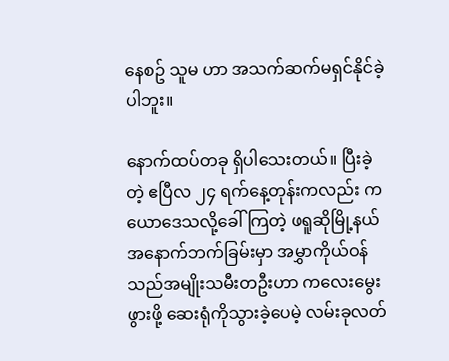နေစဥ် သူမ ဟာ အသက်ဆက်မရှင်နိုင်ခဲ့ပါဘူး။

နောက်ထပ်တခု ရှိပါသေးတယ်။ ပြီးခဲ့တဲ့ ဧပြီလ ၂၄ ရက်နေ့တုန်းကလည်း ကယောဒေသလို့ခေါ်ကြတဲ့ ဖရူဆိုမြို့နယ်အနောက်ဘက်ခြမ်းမှာ အမွှာကိုယ်ဝန်သည်အမျိုးသမီးတဦးဟာ ကလေးမွေးဖွားဖို့ ဆေးရုံကိုသွားခဲ့ပေမဲ့ လမ်းခုလတ်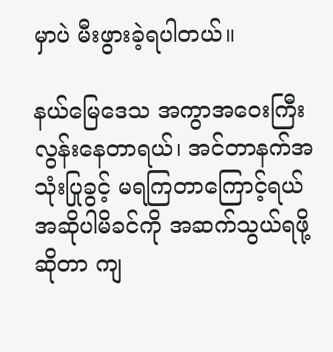မှာပဲ မီးဖွားခဲ့ရပါတယ်။

နယ်မြေဒေသ အကွာအဝေးကြီးလွန်းနေတာရယ်၊ အင်တာနက်အသုံးပြုခွင့် မရကြတာကြောင့်ရယ် အဆိုပါမိခင်ကို အဆက်သွယ်ရဖို့ဆိုတာ ကျ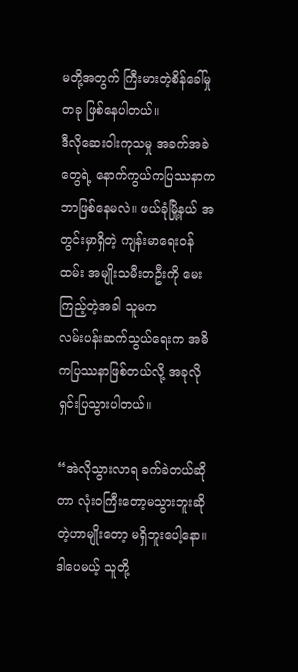မတို့အတွက် ကြီးမားတဲ့စိန်ခေါ်မှုတခု ဖြစ်နေပါတယ်။
ဒီလိုဆေးဝါးကုသမှု အခက်အခဲတွေရဲ့ နောက်ကွယ်ကပြဿနာက ဘာဖြစ်နေမလဲ။ ဖယ်ခုံမြို့နယ် အတွင်းမှာရှိတဲ့ ကျန်းမာရေးဝန်ထမ်း အမျိုးသမီးတဦးကို မေးကြည့်တဲ့အခါ သူမက
လမ်းပန်းဆက်သွယ်ရေးက အဓိကပြဿနာဖြစ်တယ်လို့ အခုလိုရှင်းပြသွားပါတယ်။

“အဲလိုသွားလာရ ခက်ခဲတယ်ဆိုတာ လုံးဝကြီးတော့မသွားဘူးဆိုတဲ့ဟာမျိုးတော့ မရှိဘူးပေါ့နော။ ဒါပေမယ့် သူတို့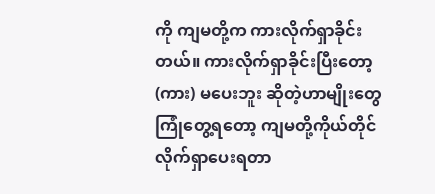ကို ကျမတို့က ကားလိုက်ရှာခိုင်းတယ်။ ကားလိုက်ရှာခိုင်းပြီးတော့ (ကား) မပေးဘူး ဆိုတဲ့ဟာမျိုးတွေ ကြုံတွေ့ရတော့ ကျမတို့ကိုယ်တိုင် လိုက်ရှာပေးရတာ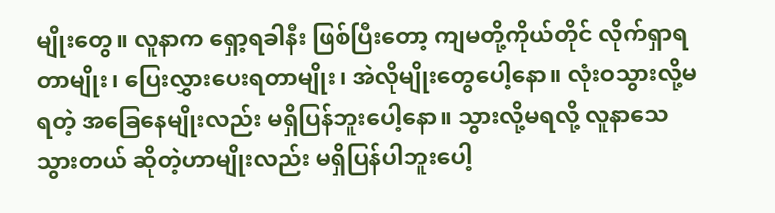မျိုးတွေ။ လူနာက ရှော့ရခါနီး ဖြစ်ပြီးတော့ ကျမတို့ကိုယ်တိုင် လိုက်ရှာရတာမျိုး၊ ပြေးလွှားပေးရတာမျိုး၊ အဲလိုမျိုးတွေပေါ့နော။ လုံးဝသွားလို့မရတဲ့ အခြေနေမျိုးလည်း မရှိပြန်ဘူးပေါ့နော။ သွားလို့မရလို့ လူနာသေသွားတယ် ဆိုတဲ့ဟာမျိုးလည်း မရှိပြန်ပါဘူးပေါ့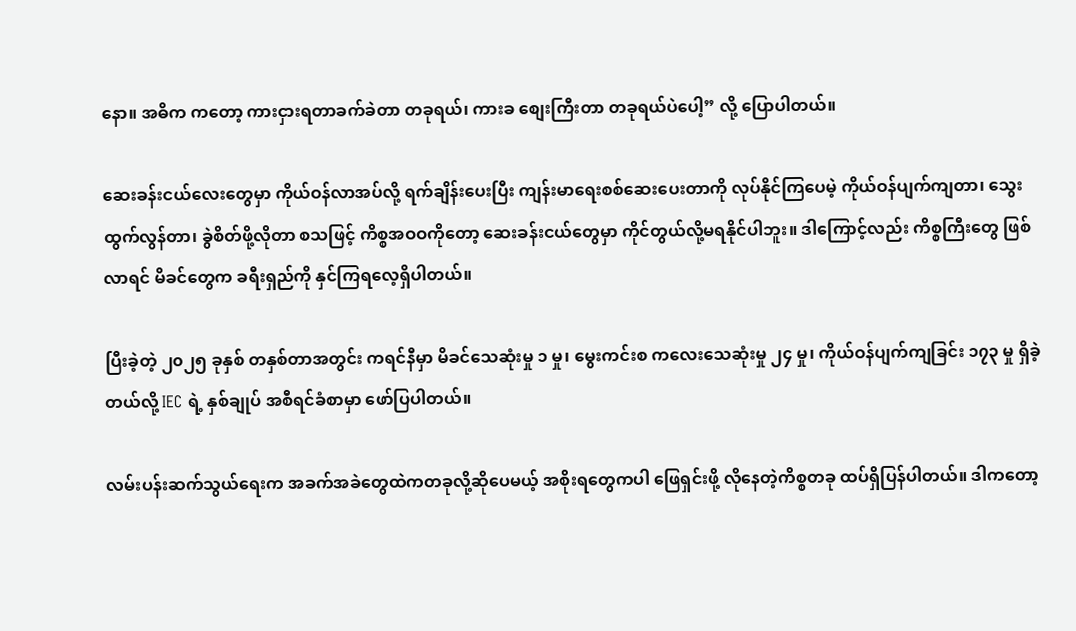နော။ အဓိက ကတော့ ကားငှားရတာခက်ခဲတာ တခုရယ်၊ ကားခ စျေးကြီးတာ တခုရယ်ပဲပေါ့” လို့ ပြောပါတယ်။

ဆေးခန်းငယ်လေးတွေမှာ ကိုယ်ဝန်လာအပ်လို့ ရက်ချိန်းပေးပြီး ကျန်းမာရေးစစ်ဆေးပေးတာကို လုပ်နိုင်ကြပေမဲ့ ကိုယ်ဝန်ပျက်ကျတာ၊ သွေးထွက်လွန်တာ၊ ခွဲစိတ်ဖို့လိုတာ စသဖြင့် ကိစ္စအဝဝကိုတော့ ဆေးခန်းငယ်တွေမှာ ကိုင်တွယ်လို့မရနိုင်ပါဘူး။ ဒါကြောင့်လည်း ကိစ္စကြီးတွေ ဖြစ်လာရင် မိခင်တွေက ခရီးရှည်ကို နှင်ကြရလေ့ရှိပါတယ်။

ပြီးခဲ့တဲ့ ၂၀၂၅ ခုနှစ် တနှစ်တာအတွင်း ကရင်နီမှာ မိခင်သေဆုံးမှု ၁ မှု၊ မွေးကင်းစ ကလေးသေဆုံးမှု ၂၄ မှု၊ ကိုယ်ဝန်ပျက်ကျခြင်း ၁၇၃ မှု ရှိခဲ့တယ်လို့ IEC ရဲ့ နှစ်ချုပ် အစီရင်ခံစာမှာ ဖော်ပြပါတယ်။

လမ်းပန်းဆက်သွယ်ရေးက အခက်အခဲတွေထဲကတခုလို့ဆိုပေမယ့် အစိုးရတွေကပါ ဖြေရှင်းဖို့ လိုနေတဲ့ကိစ္စတခု ထပ်ရှိပြန်ပါတယ်။ ဒါကတော့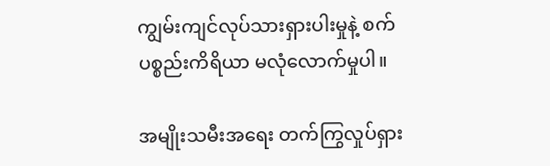ကျွမ်းကျင်လုပ်သားရှားပါးမှုနဲ့ စက်ပစ္စည်းကိရိယာ မလုံလောက်မှုပါ။

အမျိုးသမီးအရေး တက်ကြွလှုပ်ရှား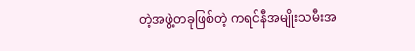တဲ့အဖွဲ့တခုဖြစ်တဲ့ ကရင်နီအမျိုးသမီးအ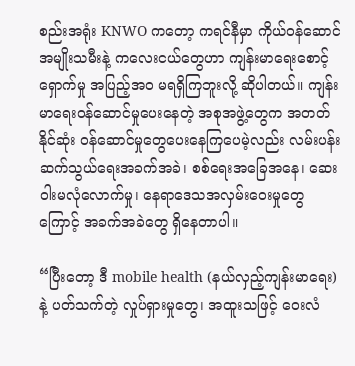စည်းအရုံး KNWO ကတော့ ကရင်နီမှာ ကိုယ်ဝန်ဆောင်အမျိုးသမီးနဲ့ ကလေးငယ်တွေဟာ ကျန်းမာရေးစောင့်ရှောက်မှု အပြည့်အဝ မရရှိကြဘူးလို့ ဆိုပါတယ်။ ကျန်းမာရေးဝန်ဆောင်မှုပေးနေတဲ့ အစုအဖွဲ့တွေက အတတ်နိုင်ဆုံး ဝန်ဆောင်မှုတွေပေးနေကြပေမဲ့လည်း လမ်းပန်းဆက်သွယ်ရေးအခက်အခဲ၊ စစ်ရေးအခြေအနေ၊ ဆေးဝါးမလုံလောက်မှု၊ နေရာဒေသအလှမ်းဝေးမှုတွေကြောင့် အခက်အခဲတွေ ရှိနေတာပါ။

“ပြီးတော့ ဒီ mobile health (နယ်လှည့်ကျန်းမာရေး) နဲ့ ပတ်သက်တဲ့ လှုပ်ရှားမှုတွေ၊ အထူးသဖြင့် ဝေးလံ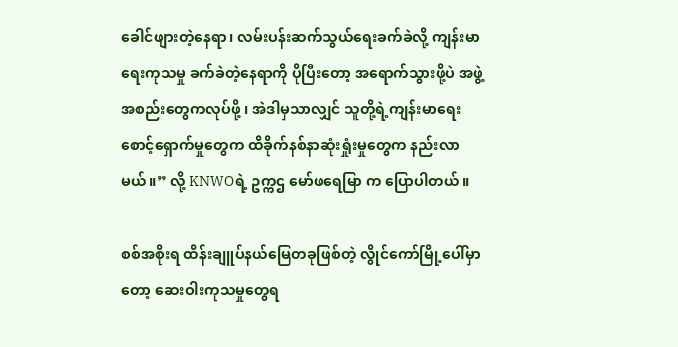ခေါင်ဖျားတဲ့နေရာ၊ လမ်းပန်းဆက်သွယ်ရေးခက်ခဲလို့ ကျန်းမာရေးကုသမှု ခက်ခဲတဲ့နေရာကို ပိုပြီးတော့ အရောက်သွားဖို့ပဲ အဖွဲ့အစည်းတွေကလုပ်ဖို့ ၊ အဲဒါမှသာလျှင် သူတို့ရဲ့ကျန်းမာရေး စောင့်ရှောက်မှုတွေက ထိခိုက်နစ်နာဆုံးရှုံးမှုတွေက နည်းလာမယ်။” လို့ KNWOရဲ့ ဥက္ကဌ မော်ဖရေမြာ က ပြောပါတယ်။

စစ်အစိုးရ ထိန်းချူပ်နယ်မြေတခုဖြစ်တဲ့ လွိုင်ကော်မြို့ပေါ်မှာတော့ ‌ဆေးဝါးကုသမှုတွေရ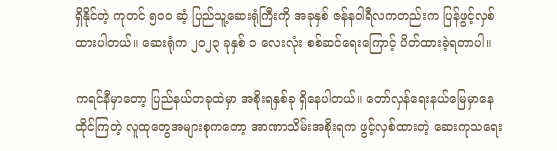ရှိနိုင်တဲ့ ကုတင် ၅၀၀ ဆံ့ ပြည်သူ့ဆေးရုံကြီးကို အခုနှစ် ဇန်နဝါရီလကတည်းက ပြန်ဖွင့်လှစ်ထားပါတယ်။ ‌ဆေးရုံက ၂၀၂၃ ခုနှစ် ၁ လေးလုံး စစ်ဆင်ရေးကြောင့် ပိတ်ထားခဲ့ရတာပါ။

ကရင်နီမှာတော့ ပြည်နယ်တခုထဲမှာ အစိုးရနှစ်ခု ရှိနေပါတယ်။ တော်လှန်ရေးနယ်မြေမှာနေထိုင်ကြတဲ့ လူထုတွေအများစုကတော့ အာဏာသိမ်းအစိုးရက ဖွင့်လှစ်ထားတဲ့ ဆေးကုသရေး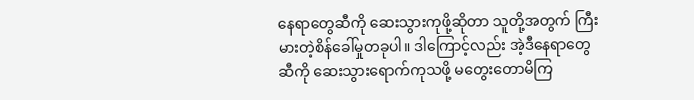နေရာတွေဆီကို ဆေးသွားကုဖို့ဆိုတာ သူတို့အတွက် ကြီးမားတဲ့စိန်ခေါ်မှုတခုပါ။ ဒါကြောင့်လည်း အဲ့ဒီနေရာတွေဆီကို ဆေးသွားရောက်ကုသဖို့ မတွေးတောမိကြ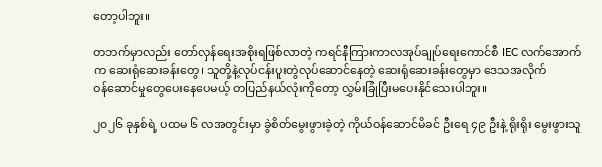တော့ပါဘူး။

တဘက်မှာလည်း တော်လှန်ရေးအစိုးရဖြစ်လာတဲ့ ကရင်နီကြားကာလအုပ်ချုပ်ရေးကောင်စီ IEC လက်အောက်က ဆေးရုံဆေးခန်းတွေ၊ သူတို့နဲ့လုပ်ငန်းပူးတွဲလုပ်ဆောင်နေတဲ့ ဆေးရုံဆေးခန်းတွေမှာ ဒေသအလိုက်ဝန်‌ဆောင်မှုတွေပေးနေပေမယ့် တပြည်နယ်လုံးကိုတော့ လွှမ်းခြုံပြီးမပေးနိုင်သေးပါဘူး။

၂၀၂၆ ခုနှစ်ရဲ့ ပထမ ၆ လအတွင်းမှာ ခွဲစိတ်မွေးဖွားခဲ့တဲ့ ကိုယ်ဝန်ဆောင်မိခင် ဦးရေ ၄၉ ဦးနဲ့ ရိုးရိုး မွေးဖွားသူ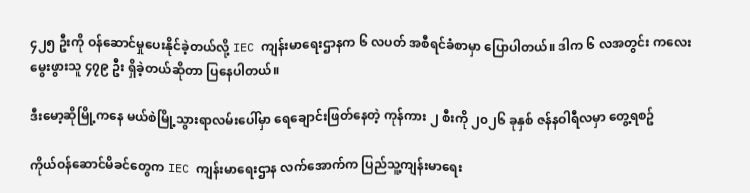၄၂၅ ဦးကို ဝန်ဆောင်မှုပေးနိုင်ခဲ့တယ်လို့ IEC ကျန်းမာရေးဌာနက ၆ လပတ် အစီရင်ခံစာမှာ ပြောပါတယ်။ ဒါက ၆ လအတွင်း ကလေးမွေးဖွားသူ ၄၇၉ ဦး ရှိခဲ့တယ်ဆိုတာ ပြနေပါတယ်။

ဒီးမော့ဆိုမြို့ကနေ မယ်စဲမြို့သွားရာလမ်းပေါ်မှာ ရေချောင်းဖြတ်နေတဲ့ ကုန်ကား ၂ စီးကို ၂၀၂၆ ခုနှစ် ဇန်နဝါရီလမှာ တွေ့ရစဥ်

ကိုယ်ဝန်ဆောင်မိခင်တွေက IEC ကျန်းမာရေးဌာန လက်အောက်က ပြည်သူ့ကျန်းမာရေး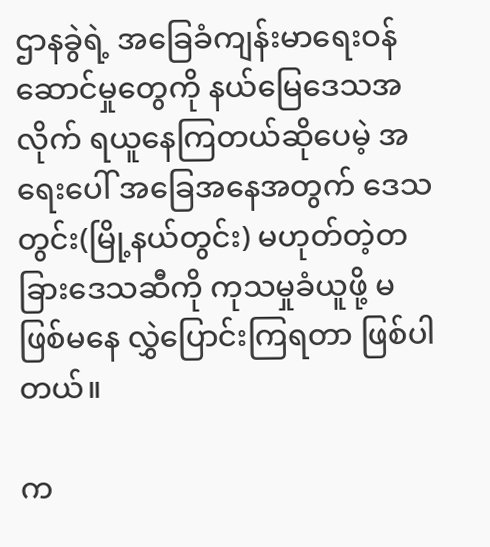ဌာနခွဲရဲ့ အခြေခံကျန်းမာရေးဝန်ဆောင်မှုတွေကို‌ နယ်မြေဒေသအလိုက် ရယူနေကြတယ်ဆိုပေမဲ့ အရေးပေါ် အခြေအနေအတွက် ဒေသတွင်း(မြို့နယ်တွင်း) မဟုတ်တဲ့တခြားဒေသဆီကို ကုသမှုခံယူဖို့ မဖြစ်မနေ လွှဲပြောင်းကြရတာ ဖြစ်ပါတယ်။

က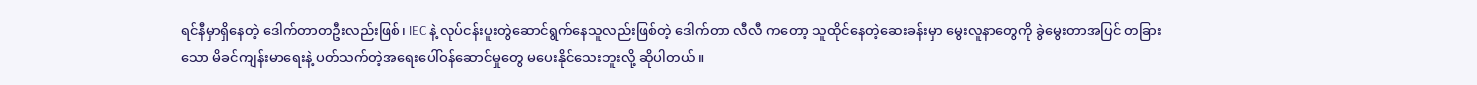ရင်နီမှာရှိနေတဲ့ ဒေါက်တာတဦးလည်းဖြစ်၊ IEC နဲ့ လုပ်ငန်းပူးတွဲဆောင်ရွက်နေသူလည်းဖြစ်တဲ့ ဒေါက်တာ လီလီ ကတော့ သူထိုင်နေတဲ့ဆေးခန်းမှာ မွေးလူနာတွေကို ခွဲမွေးတာအပြင် တခြားသော မိခင်ကျန်းမာရေးနဲ့ ပတ်သက်တဲ့အရေးပေါ်ဝန်ဆောင်မှုတွေ မပေးနိုင်သေးဘူးလို့ ဆိုပါတယ်။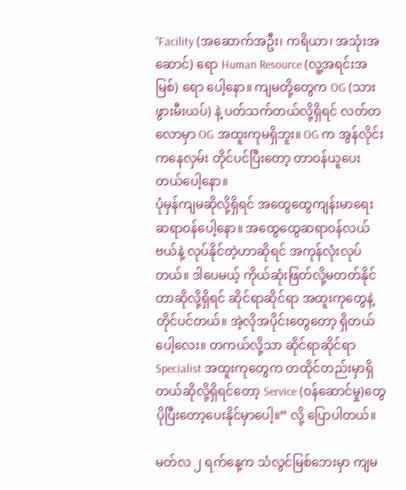“Facility (အဆောက်အဦး၊ ကရိယာ၊ အသုံးအဆောင်) ရော Human Resource (လူ့အရင်းအမြစ်) ရော ပေါ့နော။ ကျမတို့တွေက OG (သားဖွားမီးယပ်) နဲ့ ပတ်သက်တယ်လို့ရှိရင် လတ်တလောမှာ OG အထူးကုမရှိဘူး။ OG က အွန်လိုင်းကနေလှမ်း တိုင်ပင်ပြီးတော့ တာဝန်ယူပေးတယ်ပေါ့နော။
ပုံမှန်ကျမဆိုလို့ရှိရင် အထွေထွေကျန်းမာရေးဆရာဝန်ပေါ့နော။ အထွေထွေဆရာဝန်လယ်ဗယ်နဲ့ လုပ်နိုင်တဲ့ဟာဆိုရင် အကုန်လုံးလုပ်တယ်။ ဒါပေမယ့် ကိုယ်ဆုံးဖြတ်လို့မတတ်နိုင်တာဆိုလို့ရှိရင် ဆိုင်ရာဆိုင်ရာ အထူးကုတွေနဲ့တိုင်ပင်တယ်။ အဲ့လိုအပိုင်းတွေတော့ ရှိတယ်ပေါ့လေး။ တကယ်လို့သာ ဆိုင်ရာဆိုင်ရာ Specialist အထူးကုတွေက တထိုင်တည်းမှာရှိတယ်ဆိုလို့ရှိရင်တော့ Service (ဝန်ဆောင်မှု)တွေ ပိုပြီးတော့ပေးနိုင်မှာပေါ့။” လို့ ပြောပါတယ်။

မတ်လ ၂ ရက်နေ့က သံလွင်မြစ်ဘေးမှာ ကျမ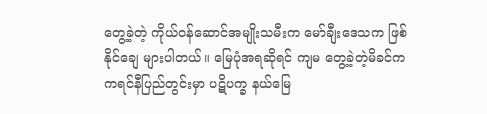တွေ့ခဲ့တဲ့ ကိုယ်ဝန်ဆောင်အမျိုးသမီးက မော်ချီးဒေသက ဖြစ်နိုင်ချေ များပါတယ်။ မြေပုံအရဆိုရင် ကျမ တွေ့ခဲ့တဲ့မိခင်က ကရင်နီပြည်တွင်းမှာ ပဋိပက္ခ နယ်မြေ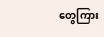တွေကြား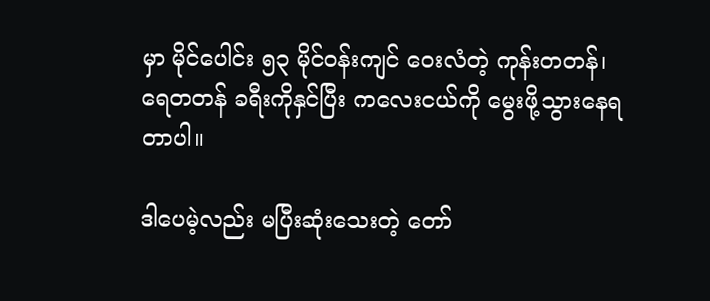မှာ မိုင်ပေါင်း ၅၃ မိုင်‌ဝန်းကျင် ဝေးလံတဲ့ ကုန်းတတန်၊ ရေတတန် ခရီးကိုနှင်ပြီး ကလေးငယ်ကို မွေးဖို့သွားနေရတာပါ။

ဒါပေမဲ့လည်း မပြီးဆုံးသေးတဲ့ တော်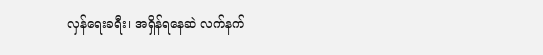လှန်ရေးခရီး၊ အရှိန်ရနေဆဲ လက်နက်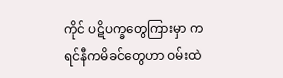ကိုင် ပဋိပက္ခတွေကြားမှာ ကရင်နီကမိခင်တွေဟာ ဝမ်းထဲ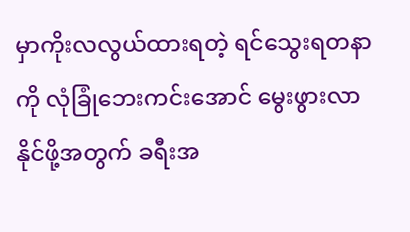မှာကိုးလလွယ်ထားရတဲ့ ရင်သွေးရတနာကို လုံခြုံဘေးကင်းအောင် မွေးဖွားလာနိုင်ဖို့အတွက် ခရီးအ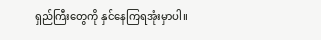ရှည်ကြီးတွေကို နှင်နေကြရအုံးမှာပါ။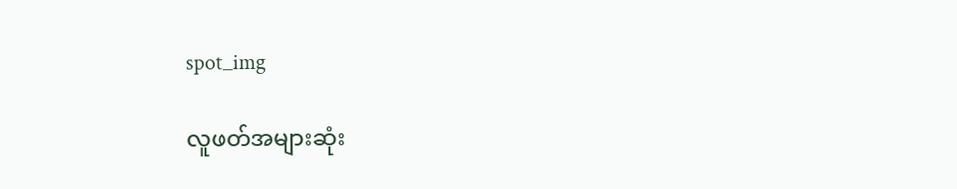spot_img

လူဖတ်အများဆုံး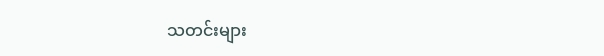သတင်းများ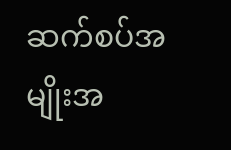ဆက်စပ်အမျိုးအ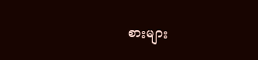စားများ